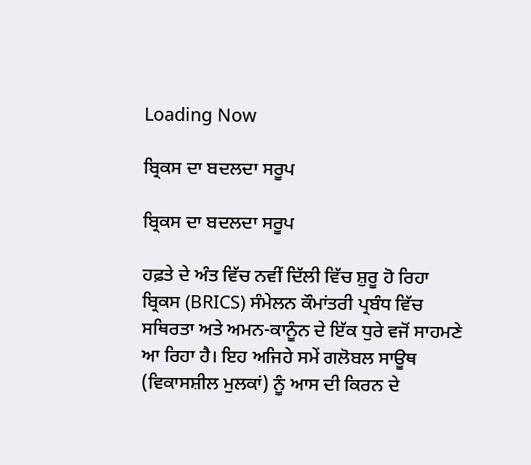Loading Now

ਬ੍ਰਿਕਸ ਦਾ ਬਦਲਦਾ ਸਰੂਪ

ਬ੍ਰਿਕਸ ਦਾ ਬਦਲਦਾ ਸਰੂਪ

ਹਫ਼ਤੇ ਦੇ ਅੰਤ ਵਿੱਚ ਨਵੀਂ ਦਿੱਲੀ ਵਿੱਚ ਸ਼ੁਰੂ ਹੋ ਰਿਹਾ ਬ੍ਰਿਕਸ (BRICS) ਸੰਮੇਲਨ ਕੌਮਾਂਤਰੀ ਪ੍ਰਬੰਧ ਵਿੱਚ ਸਥਿਰਤਾ ਅਤੇ ਅਮਨ-ਕਾਨੂੰਨ ਦੇ ਇੱਕ ਧੁਰੇ ਵਜੋਂ ਸਾਹਮਣੇ ਆ ਰਿਹਾ ਹੈ। ਇਹ ਅਜਿਹੇ ਸਮੇਂ ਗਲੋਬਲ ਸਾਊਥ (ਵਿਕਾਸਸ਼ੀਲ ਮੁਲਕਾਂ) ਨੂੰ ਆਸ ਦੀ ਕਿਰਨ ਦੇ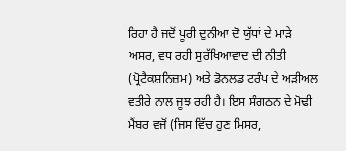ਰਿਹਾ ਹੈ ਜਦੋਂ ਪੂਰੀ ਦੁਨੀਆ ਦੋ ਯੁੱਧਾਂ ਦੇ ਮਾੜੇ ਅਸਰ, ਵਧ ਰਹੀ ਸੁਰੱਖਿਆਵਾਦ ਦੀ ਨੀਤੀ (ਪ੍ਰੋਟੈਕਸ਼ਨਿਜ਼ਮ) ਅਤੇ ਡੋਨਲਡ ਟਰੰਪ ਦੇ ਅੜੀਅਲ ਵਤੀਰੇ ਨਾਲ ਜੂਝ ਰਹੀ ਹੈ। ਇਸ ਸੰਗਠਨ ਦੇ ਮੋਢੀ ਮੈਂਬਰ ਵਜੋਂ (ਜਿਸ ਵਿੱਚ ਹੁਣ ਮਿਸਰ,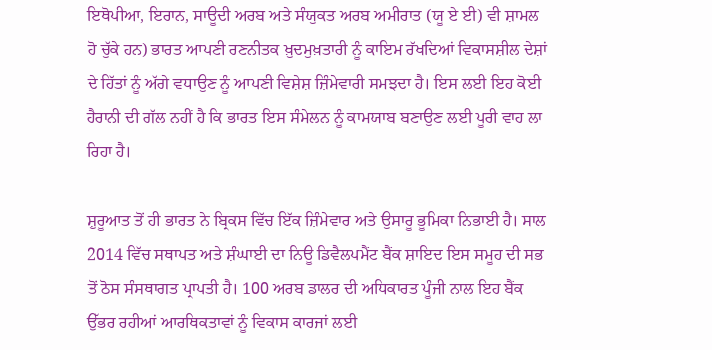ਇਥੋਪੀਆ, ਇਰਾਨ, ਸਾਊਦੀ ਅਰਬ ਅਤੇ ਸੰਯੁਕਤ ਅਰਬ ਅਮੀਰਾਤ (ਯੂ ਏ ਈ) ਵੀ ਸ਼ਾਮਲ ਹੋ ਚੁੱਕੇ ਹਨ) ਭਾਰਤ ਆਪਣੀ ਰਣਨੀਤਕ ਖ਼ੁਦਮੁਖ਼ਤਾਰੀ ਨੂੰ ਕਾਇਮ ਰੱਖਦਿਆਂ ਵਿਕਾਸਸ਼ੀਲ ਦੇਸ਼ਾਂ ਦੇ ਹਿੱਤਾਂ ਨੂੰ ਅੱਗੇ ਵਧਾਉਣ ਨੂੰ ਆਪਣੀ ਵਿਸ਼ੇਸ਼ ਜ਼ਿੰਮੇਵਾਰੀ ਸਮਝਦਾ ਹੈ। ਇਸ ਲਈ ਇਹ ਕੋਈ ਹੈਰਾਨੀ ਦੀ ਗੱਲ ਨਹੀਂ ਹੈ ਕਿ ਭਾਰਤ ਇਸ ਸੰਮੇਲਨ ਨੂੰ ਕਾਮਯਾਬ ਬਣਾਉਣ ਲਈ ਪੂਰੀ ਵਾਹ ਲਾ ਰਿਹਾ ਹੈ।

ਸ਼ੁਰੂਆਤ ਤੋਂ ਹੀ ਭਾਰਤ ਨੇ ਬ੍ਰਿਕਸ ਵਿੱਚ ਇੱਕ ਜ਼ਿੰਮੇਵਾਰ ਅਤੇ ਉਸਾਰੂ ਭੂਮਿਕਾ ਨਿਭਾਈ ਹੈ। ਸਾਲ 2014 ਵਿੱਚ ਸਥਾਪਤ ਅਤੇ ਸ਼ੰਘਾਈ ਦਾ ਨਿਊ ਡਿਵੈਲਪਮੈਂਟ ਬੈਂਕ ਸ਼ਾਇਦ ਇਸ ਸਮੂਹ ਦੀ ਸਭ ਤੋਂ ਠੋਸ ਸੰਸਥਾਗਤ ਪ੍ਰਾਪਤੀ ਹੈ। 100 ਅਰਬ ਡਾਲਰ ਦੀ ਅਧਿਕਾਰਤ ਪੂੰਜੀ ਨਾਲ ਇਹ ਬੈਂਕ ਉੱਭਰ ਰਹੀਆਂ ਆਰਥਿਕਤਾਵਾਂ ਨੂੰ ਵਿਕਾਸ ਕਾਰਜਾਂ ਲਈ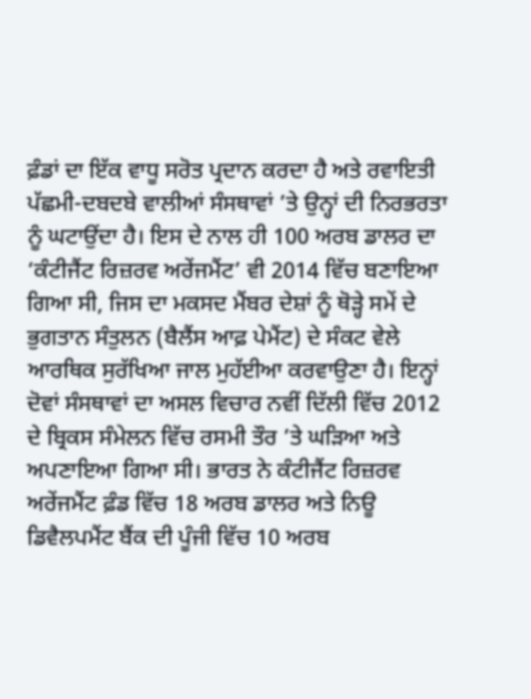ਫ਼ੰਡਾਂ ਦਾ ਇੱਕ ਵਾਧੂ ਸਰੋਤ ਪ੍ਰਦਾਨ ਕਰਦਾ ਹੈ ਅਤੇ ਰਵਾਇਤੀ ਪੱਛਮੀ-ਦਬਦਬੇ ਵਾਲੀਆਂ ਸੰਸਥਾਵਾਂ ’ਤੇ ਉਨ੍ਹਾਂ ਦੀ ਨਿਰਭਰਤਾ ਨੂੰ ਘਟਾਉਂਦਾ ਹੈ। ਇਸ ਦੇ ਨਾਲ ਹੀ 100 ਅਰਬ ਡਾਲਰ ਦਾ ‘ਕੰਟੀਜੈਂਟ ਰਿਜ਼ਰਵ ਅਰੇਂਜਮੈਂਟ’ ਵੀ 2014 ਵਿੱਚ ਬਣਾਇਆ ਗਿਆ ਸੀ, ਜਿਸ ਦਾ ਮਕਸਦ ਮੈਂਬਰ ਦੇਸ਼ਾਂ ਨੂੰ ਥੋੜ੍ਹੇ ਸਮੇਂ ਦੇ ਭੁਗਤਾਨ ਸੰਤੁਲਨ (ਬੈਲੈਂਸ ਆਫ਼ ਪੇਮੈਂਟ) ਦੇ ਸੰਕਟ ਵੇਲੇ ਆਰਥਿਕ ਸੁਰੱਖਿਆ ਜਾਲ ਮੁਹੱਈਆ ਕਰਵਾਉਣਾ ਹੈ। ਇਨ੍ਹਾਂ ਦੋਵਾਂ ਸੰਸਥਾਵਾਂ ਦਾ ਅਸਲ ਵਿਚਾਰ ਨਵੀਂ ਦਿੱਲੀ ਵਿੱਚ 2012 ਦੇ ਬ੍ਰਿਕਸ ਸੰਮੇਲਨ ਵਿੱਚ ਰਸਮੀ ਤੌਰ ’ਤੇ ਘੜਿਆ ਅਤੇ ਅਪਣਾਇਆ ਗਿਆ ਸੀ। ਭਾਰਤ ਨੇ ਕੰਟੀਜੈਂਟ ਰਿਜ਼ਰਵ ਅਰੇਂਜਮੈਂਟ ਫ਼ੰਡ ਵਿੱਚ 18 ਅਰਬ ਡਾਲਰ ਅਤੇ ਨਿਊ ਡਿਵੈਲਪਮੈਂਟ ਬੈਂਕ ਦੀ ਪੂੰਜੀ ਵਿੱਚ 10 ਅਰਬ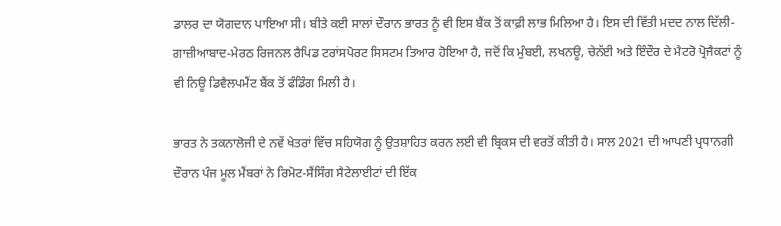ਡਾਲਰ ਦਾ ਯੋਗਦਾਨ ਪਾਇਆ ਸੀ। ਬੀਤੇ ਕਈ ਸਾਲਾਂ ਦੌਰਾਨ ਭਾਰਤ ਨੂੰ ਵੀ ਇਸ ਬੈਂਕ ਤੋਂ ਕਾਫ਼ੀ ਲਾਭ ਮਿਲਿਆ ਹੈ। ਇਸ ਦੀ ਵਿੱਤੀ ਮਦਦ ਨਾਲ ਦਿੱਲੀ-ਗਾਜ਼ੀਆਬਾਦ-ਮੇਰਠ ਰਿਜਨਲ ਰੈਪਿਡ ਟਰਾਂਸਪੋਰਟ ਸਿਸਟਮ ਤਿਆਰ ਹੋਇਆ ਹੈ, ਜਦੋਂ ਕਿ ਮੁੰਬਈ, ਲਖਨਊ, ਚੇਨੱਈ ਅਤੇ ਇੰਦੌਰ ਦੇ ਮੈਟਰੋ ਪ੍ਰੋਜੈਕਟਾਂ ਨੂੰ ਵੀ ਨਿਊ ਡਿਵੈਲਪਮੈਂਟ ਬੈਂਕ ਤੋਂ ਫੰਡਿੰਗ ਮਿਲੀ ਹੈ।

ਭਾਰਤ ਨੇ ਤਕਨਾਲੋਜੀ ਦੇ ਨਵੇਂ ਖੇਤਰਾਂ ਵਿੱਚ ਸਹਿਯੋਗ ਨੂੰ ਉਤਸ਼ਾਹਿਤ ਕਰਨ ਲਈ ਵੀ ਬ੍ਰਿਕਸ ਦੀ ਵਰਤੋਂ ਕੀਤੀ ਹੈ। ਸਾਲ 2021 ਦੀ ਆਪਣੀ ਪ੍ਰਧਾਨਗੀ ਦੌਰਾਨ ਪੰਜ ਮੂਲ ਮੈਂਬਰਾਂ ਨੇ ਰਿਮੋਟ-ਸੈਂਸਿੰਗ ਸੈਟੇਲਾਈਟਾਂ ਦੀ ਇੱਕ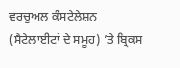ਵਰਚੁਅਲ ਕੰਸਟੇਲੇਸ਼ਨ (ਸੈਟੇਲਾਈਟਾਂ ਦੇ ਸਮੂਹ) ’ਤੇ ਬ੍ਰਿਕਸ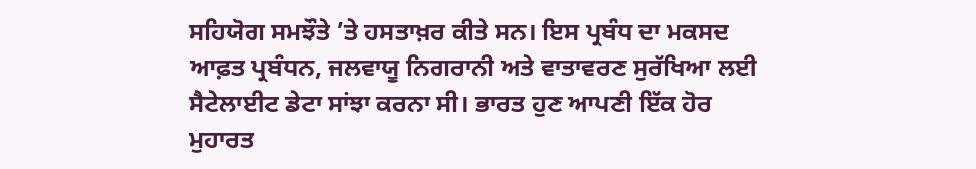ਸਹਿਯੋਗ ਸਮਝੌਤੇ ’ਤੇ ਹਸਤਾਖ਼ਰ ਕੀਤੇ ਸਨ। ਇਸ ਪ੍ਰਬੰਧ ਦਾ ਮਕਸਦ ਆਫ਼ਤ ਪ੍ਰਬੰਧਨ, ਜਲਵਾਯੂ ਨਿਗਰਾਨੀ ਅਤੇ ਵਾਤਾਵਰਣ ਸੁਰੱਖਿਆ ਲਈ ਸੈਟੇਲਾਈਟ ਡੇਟਾ ਸਾਂਝਾ ਕਰਨਾ ਸੀ। ਭਾਰਤ ਹੁਣ ਆਪਣੀ ਇੱਕ ਹੋਰ ਮੁਹਾਰਤ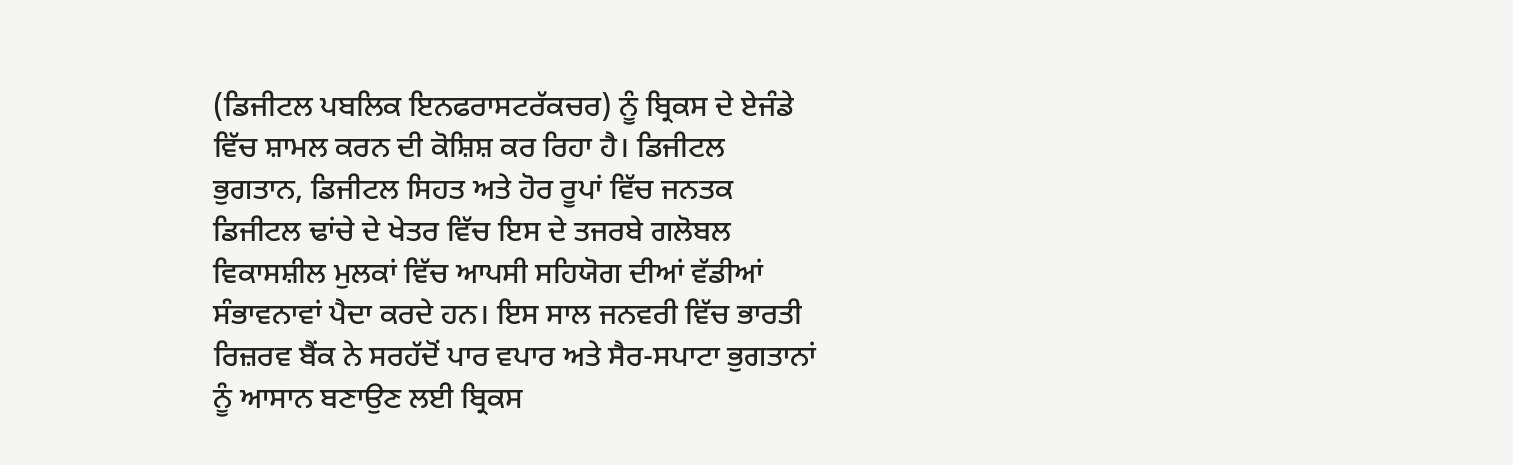(ਡਿਜੀਟਲ ਪਬਲਿਕ ਇਨਫਰਾਸਟਰੱਕਚਰ) ਨੂੰ ਬ੍ਰਿਕਸ ਦੇ ਏਜੰਡੇ ਵਿੱਚ ਸ਼ਾਮਲ ਕਰਨ ਦੀ ਕੋਸ਼ਿਸ਼ ਕਰ ਰਿਹਾ ਹੈ। ਡਿਜੀਟਲ ਭੁਗਤਾਨ, ਡਿਜੀਟਲ ਸਿਹਤ ਅਤੇ ਹੋਰ ਰੂਪਾਂ ਵਿੱਚ ਜਨਤਕ ਡਿਜੀਟਲ ਢਾਂਚੇ ਦੇ ਖੇਤਰ ਵਿੱਚ ਇਸ ਦੇ ਤਜਰਬੇ ਗਲੋਬਲ ਵਿਕਾਸਸ਼ੀਲ ਮੁਲਕਾਂ ਵਿੱਚ ਆਪਸੀ ਸਹਿਯੋਗ ਦੀਆਂ ਵੱਡੀਆਂ ਸੰਭਾਵਨਾਵਾਂ ਪੈਦਾ ਕਰਦੇ ਹਨ। ਇਸ ਸਾਲ ਜਨਵਰੀ ਵਿੱਚ ਭਾਰਤੀ ਰਿਜ਼ਰਵ ਬੈਂਕ ਨੇ ਸਰਹੱਦੋਂ ਪਾਰ ਵਪਾਰ ਅਤੇ ਸੈਰ-ਸਪਾਟਾ ਭੁਗਤਾਨਾਂ ਨੂੰ ਆਸਾਨ ਬਣਾਉਣ ਲਈ ਬ੍ਰਿਕਸ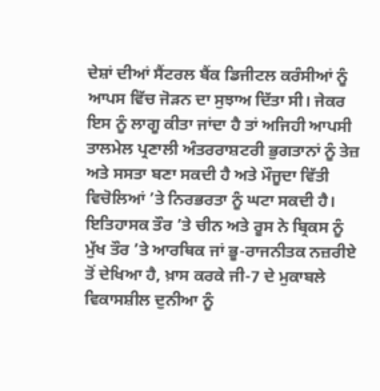ਦੇਸ਼ਾਂ ਦੀਆਂ ਸੈਂਟਰਲ ਬੈਂਕ ਡਿਜੀਟਲ ਕਰੰਸੀਆਂ ਨੂੰ ਆਪਸ ਵਿੱਚ ਜੋੜਨ ਦਾ ਸੁਝਾਅ ਦਿੱਤਾ ਸੀ। ਜੇਕਰ ਇਸ ਨੂੰ ਲਾਗੂ ਕੀਤਾ ਜਾਂਦਾ ਹੈ ਤਾਂ ਅਜਿਹੀ ਆਪਸੀ ਤਾਲਮੇਲ ਪ੍ਰਣਾਲੀ ਅੰਤਰਰਾਸ਼ਟਰੀ ਭੁਗਤਾਨਾਂ ਨੂੰ ਤੇਜ਼ ਅਤੇ ਸਸਤਾ ਬਣਾ ਸਕਦੀ ਹੈ ਅਤੇ ਮੌਜੂਦਾ ਵਿੱਤੀ ਵਿਚੋਲਿਆਂ ’ਤੇ ਨਿਰਭਰਤਾ ਨੂੰ ਘਟਾ ਸਕਦੀ ਹੈ। ਇਤਿਹਾਸਕ ਤੌਰ ’ਤੇ ਚੀਨ ਅਤੇ ਰੂਸ ਨੇ ਬ੍ਰਿਕਸ ਨੂੰ ਮੁੱਖ ਤੌਰ ’ਤੇ ਆਰਥਿਕ ਜਾਂ ਭੂ-ਰਾਜਨੀਤਕ ਨਜ਼ਰੀਏ ਤੋਂ ਦੇਖਿਆ ਹੈ, ਖ਼ਾਸ ਕਰਕੇ ਜੀ-7 ਦੇ ਮੁਕਾਬਲੇ ਵਿਕਾਸਸ਼ੀਲ ਦੁਨੀਆ ਨੂੰ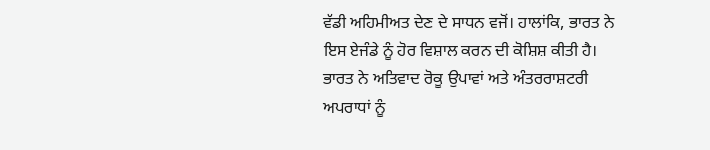ਵੱਡੀ ਅਹਿਮੀਅਤ ਦੇਣ ਦੇ ਸਾਧਨ ਵਜੋਂ। ਹਾਲਾਂਕਿ, ਭਾਰਤ ਨੇ ਇਸ ਏਜੰਡੇ ਨੂੰ ਹੋਰ ਵਿਸ਼ਾਲ ਕਰਨ ਦੀ ਕੋਸ਼ਿਸ਼ ਕੀਤੀ ਹੈ। ਭਾਰਤ ਨੇ ਅਤਿਵਾਦ ਰੋਕੂ ਉਪਾਵਾਂ ਅਤੇ ਅੰਤਰਰਾਸ਼ਟਰੀ ਅਪਰਾਧਾਂ ਨੂੰ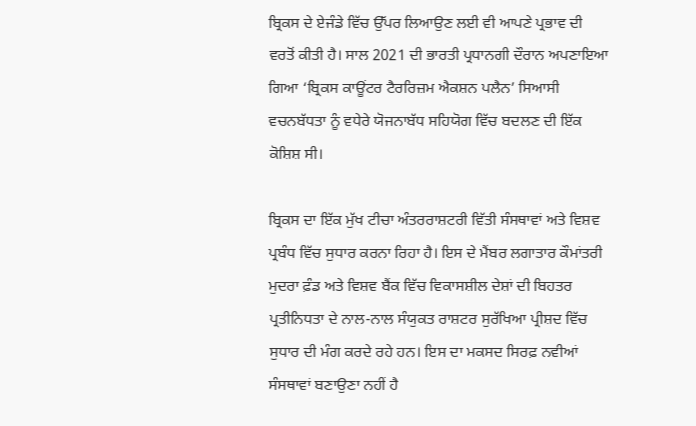ਬ੍ਰਿਕਸ ਦੇ ਏਜੰਡੇ ਵਿੱਚ ਉੱਪਰ ਲਿਆਉਣ ਲਈ ਵੀ ਆਪਣੇ ਪ੍ਰਭਾਵ ਦੀ ਵਰਤੋਂ ਕੀਤੀ ਹੈ। ਸਾਲ 2021 ਦੀ ਭਾਰਤੀ ਪ੍ਰਧਾਨਗੀ ਦੌਰਾਨ ਅਪਣਾਇਆ ਗਿਆ ‘ਬ੍ਰਿਕਸ ਕਾਊਂਟਰ ਟੈਰਰਿਜ਼ਮ ਐਕਸ਼ਨ ਪਲੈਨ’ ਸਿਆਸੀ ਵਚਨਬੱਧਤਾ ਨੂੰ ਵਧੇਰੇ ਯੋਜਨਾਬੱਧ ਸਹਿਯੋਗ ਵਿੱਚ ਬਦਲਣ ਦੀ ਇੱਕ ਕੋਸ਼ਿਸ਼ ਸੀ।

ਬ੍ਰਿਕਸ ਦਾ ਇੱਕ ਮੁੱਖ ਟੀਚਾ ਅੰਤਰਰਾਸ਼ਟਰੀ ਵਿੱਤੀ ਸੰਸਥਾਵਾਂ ਅਤੇ ਵਿਸ਼ਵ ਪ੍ਰਬੰਧ ਵਿੱਚ ਸੁਧਾਰ ਕਰਨਾ ਰਿਹਾ ਹੈ। ਇਸ ਦੇ ਮੈਂਬਰ ਲਗਾਤਾਰ ਕੌਮਾਂਤਰੀ ਮੁਦਰਾ ਫ਼ੰਡ ਅਤੇ ਵਿਸ਼ਵ ਬੈਂਕ ਵਿੱਚ ਵਿਕਾਸਸ਼ੀਲ ਦੇਸ਼ਾਂ ਦੀ ਬਿਹਤਰ ਪ੍ਰਤੀਨਿਧਤਾ ਦੇ ਨਾਲ-ਨਾਲ ਸੰਯੁਕਤ ਰਾਸ਼ਟਰ ਸੁਰੱਖਿਆ ਪ੍ਰੀਸ਼ਦ ਵਿੱਚ ਸੁਧਾਰ ਦੀ ਮੰਗ ਕਰਦੇ ਰਹੇ ਹਨ। ਇਸ ਦਾ ਮਕਸਦ ਸਿਰਫ਼ ਨਵੀਆਂ ਸੰਸਥਾਵਾਂ ਬਣਾਉਣਾ ਨਹੀਂ ਹੈ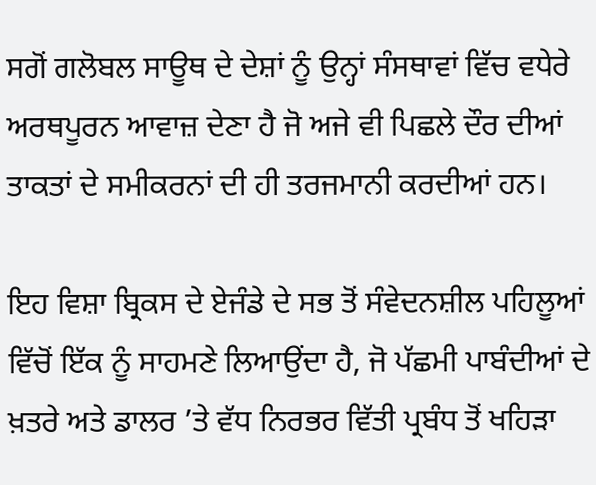ਸਗੋਂ ਗਲੋਬਲ ਸਾਊਥ ਦੇ ਦੇਸ਼ਾਂ ਨੂੰ ਉਨ੍ਹਾਂ ਸੰਸਥਾਵਾਂ ਵਿੱਚ ਵਧੇਰੇ ਅਰਥਪੂਰਨ ਆਵਾਜ਼ ਦੇਣਾ ਹੈ ਜੋ ਅਜੇ ਵੀ ਪਿਛਲੇ ਦੌਰ ਦੀਆਂ ਤਾਕਤਾਂ ਦੇ ਸਮੀਕਰਨਾਂ ਦੀ ਹੀ ਤਰਜਮਾਨੀ ਕਰਦੀਆਂ ਹਨ।

ਇਹ ਵਿਸ਼ਾ ਬ੍ਰਿਕਸ ਦੇ ਏਜੰਡੇ ਦੇ ਸਭ ਤੋਂ ਸੰਵੇਦਨਸ਼ੀਲ ਪਹਿਲੂਆਂ ਵਿੱਚੋਂ ਇੱਕ ਨੂੰ ਸਾਹਮਣੇ ਲਿਆਉਂਦਾ ਹੈ, ਜੋ ਪੱਛਮੀ ਪਾਬੰਦੀਆਂ ਦੇ ਖ਼ਤਰੇ ਅਤੇ ਡਾਲਰ ’ਤੇ ਵੱਧ ਨਿਰਭਰ ਵਿੱਤੀ ਪ੍ਰਬੰਧ ਤੋਂ ਖਹਿੜਾ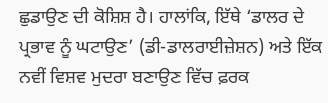ਛੁਡਾਉਣ ਦੀ ਕੋਸ਼ਿਸ਼ ਹੈ। ਹਾਲਾਂਕਿ, ਇੱਥੇ ‘ਡਾਲਰ ਦੇ ਪ੍ਰਭਾਵ ਨੂੰ ਘਟਾਉਣ’ (ਡੀ-ਡਾਲਰਾਈਜ਼ੇਸ਼ਨ) ਅਤੇ ਇੱਕ ਨਵੀਂ ਵਿਸ਼ਵ ਮੁਦਰਾ ਬਣਾਉਣ ਵਿੱਚ ਫ਼ਰਕ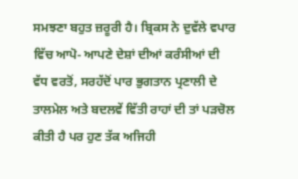ਸਮਝਣਾ ਬਹੁਤ ਜ਼ਰੂਰੀ ਹੈ। ਬ੍ਰਿਕਸ ਨੇ ਦੁਵੱਲੇ ਵਪਾਰ ਵਿੱਚ ਆਪੋ- ਆਪਣੇ ਦੇਸ਼ਾਂ ਦੀਆਂ ਕਰੰਸੀਆਂ ਦੀ ਵੱਧ ਵਰਤੋਂ, ਸਰਹੱਦੋਂ ਪਾਰ ਭੁਗਤਾਨ ਪ੍ਰਣਾਲੀ ਦੇ ਤਾਲਮੇਲ ਅਤੇ ਬਦਲਵੇਂ ਵਿੱਤੀ ਰਾਹਾਂ ਦੀ ਤਾਂ ਪੜਚੋਲ ਕੀਤੀ ਹੈ ਪਰ ਹੁਣ ਤੱਕ ਅਜਿਹੀ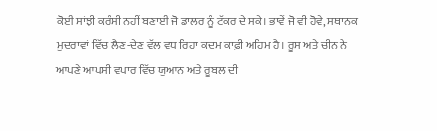ਕੋਈ ਸਾਂਝੀ ਕਰੰਸੀ ਨਹੀਂ ਬਣਾਈ ਜੋ ਡਾਲਰ ਨੂੰ ਟੱਕਰ ਦੇ ਸਕੇ। ਭਾਵੇਂ ਜੋ ਵੀ ਹੋਵੇ, ਸਥਾਨਕ ਮੁਦਰਾਵਾਂ ਵਿੱਚ ਲੈਣ-ਦੇਣ ਵੱਲ ਵਧ ਰਿਹਾ ਕਦਮ ਕਾਫ਼ੀ ਅਹਿਮ ਹੈ। ਰੂਸ ਅਤੇ ਚੀਨ ਨੇ ਆਪਣੇ ਆਪਸੀ ਵਪਾਰ ਵਿੱਚ ਯੁਆਨ ਅਤੇ ਰੂਬਲ ਦੀ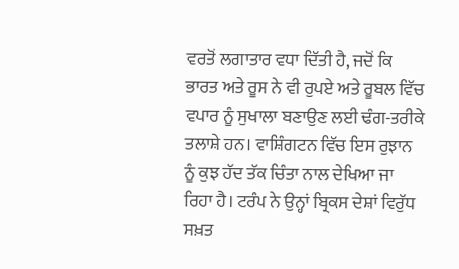ਵਰਤੋਂ ਲਗਾਤਾਰ ਵਧਾ ਦਿੱਤੀ ਹੈ, ਜਦੋਂ ਕਿ ਭਾਰਤ ਅਤੇ ਰੂਸ ਨੇ ਵੀ ਰੁਪਏ ਅਤੇ ਰੂਬਲ ਵਿੱਚ ਵਪਾਰ ਨੂੰ ਸੁਖਾਲਾ ਬਣਾਉਣ ਲਈ ਢੰਗ-ਤਰੀਕੇ ਤਲਾਸ਼ੇ ਹਨ। ਵਾਸ਼ਿੰਗਟਨ ਵਿੱਚ ਇਸ ਰੁਝਾਨ ਨੂੰ ਕੁਝ ਹੱਦ ਤੱਕ ਚਿੰਤਾ ਨਾਲ ਦੇਖਿਆ ਜਾ ਰਿਹਾ ਹੈ। ਟਰੰਪ ਨੇ ਉਨ੍ਹਾਂ ਬ੍ਰਿਕਸ ਦੇਸ਼ਾਂ ਵਿਰੁੱਧ ਸਖ਼ਤ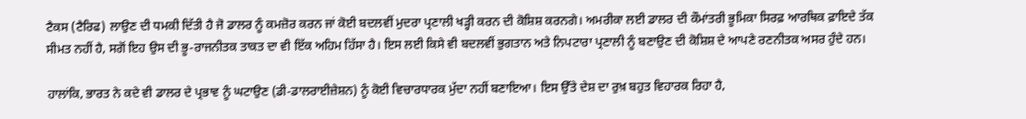ਟੈਕਸ (ਟੈਰਿਫ) ਲਾਉਣ ਦੀ ਧਮਕੀ ਦਿੱਤੀ ਹੈ ਜੋ ਡਾਲਰ ਨੂੰ ਕਮਜ਼ੋਰ ਕਰਨ ਜਾਂ ਕੋਈ ਬਦਲਵੀਂ ਮੁਦਰਾ ਪ੍ਰਣਾਲੀ ਖੜ੍ਹੀ ਕਰਨ ਦੀ ਕੋਸ਼ਿਸ਼ ਕਰਨਗੇ। ਅਮਰੀਕਾ ਲਈ ਡਾਲਰ ਦੀ ਕੌਮਾਂਤਰੀ ਭੂਮਿਕਾ ਸਿਰਫ਼ ਆਰਥਿਕ ਫ਼ਾਇਦੇ ਤੱਕ ਸੀਮਤ ਨਹੀਂ ਹੈ, ਸਗੋਂ ਇਹ ਉਸ ਦੀ ਭੂ-ਰਾਜਨੀਤਕ ਤਾਕਤ ਦਾ ਵੀ ਇੱਕ ਅਹਿਮ ਹਿੱਸਾ ਹੈ। ਇਸ ਲਈ ਕਿਸੇ ਵੀ ਬਦਲਵੀਂ ਭੁਗਤਾਨ ਅਤੇ ਨਿਪਟਾਰਾ ਪ੍ਰਣਾਲੀ ਨੂੰ ਬਣਾਉਣ ਦੀ ਕੋਸ਼ਿਸ਼ ਦੇ ਆਪਣੇ ਰਣਨੀਤਕ ਅਸਰ ਹੁੰਦੇ ਹਨ।

ਹਾਲਾਂਕਿ, ਭਾਰਤ ਨੇ ਕਦੇ ਵੀ ਡਾਲਰ ਦੇ ਪ੍ਰਭਾਵ ਨੂੰ ਘਟਾਉਣ (ਡੀ-ਡਾਲਰਾਈਜ਼ੇਸ਼ਨ) ਨੂੰ ਕੋਈ ਵਿਚਾਰਧਾਰਕ ਮੁੱਦਾ ਨਹੀਂ ਬਣਾਇਆ। ਇਸ ਉੱਤੇ ਦੇਸ਼ ਦਾ ਰੁਖ਼ ਬਹੁਤ ਵਿਹਾਰਕ ਰਿਹਾ ਹੈ,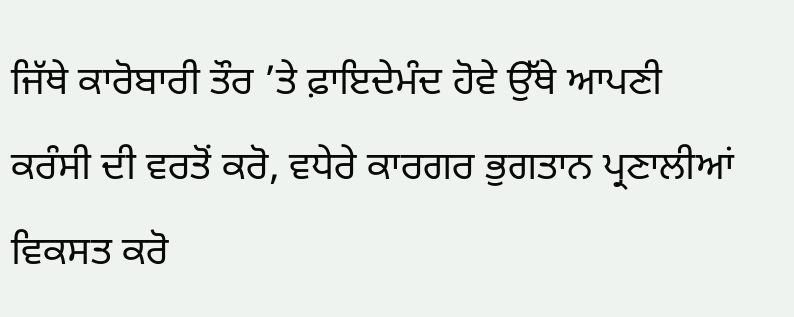ਜਿੱਥੇ ਕਾਰੋਬਾਰੀ ਤੌਰ ’ਤੇ ਫ਼ਾਇਦੇਮੰਦ ਹੋਵੇ ਉੱਥੇ ਆਪਣੀ ਕਰੰਸੀ ਦੀ ਵਰਤੋਂ ਕਰੋ, ਵਧੇਰੇ ਕਾਰਗਰ ਭੁਗਤਾਨ ਪ੍ਰਣਾਲੀਆਂ ਵਿਕਸਤ ਕਰੋ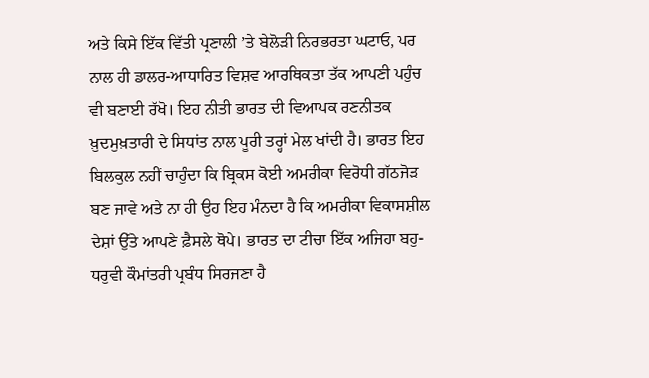ਅਤੇ ਕਿਸੇ ਇੱਕ ਵਿੱਤੀ ਪ੍ਰਣਾਲੀ ’ਤੇ ਬੇਲੋੜੀ ਨਿਰਭਰਤਾ ਘਟਾਓ, ਪਰ ਨਾਲ ਹੀ ਡਾਲਰ-ਆਧਾਰਿਤ ਵਿਸ਼ਵ ਆਰਥਿਕਤਾ ਤੱਕ ਆਪਣੀ ਪਹੁੰਚ ਵੀ ਬਣਾਈ ਰੱਖੋ। ਇਹ ਨੀਤੀ ਭਾਰਤ ਦੀ ਵਿਆਪਕ ਰਣਨੀਤਕ ਖ਼ੁਦਮੁਖ਼ਤਾਰੀ ਦੇ ਸਿਧਾਂਤ ਨਾਲ ਪੂਰੀ ਤਰ੍ਹਾਂ ਮੇਲ ਖਾਂਦੀ ਹੈ। ਭਾਰਤ ਇਹ ਬਿਲਕੁਲ ਨਹੀਂ ਚਾਹੁੰਦਾ ਕਿ ਬ੍ਰਿਕਸ ਕੋਈ ਅਮਰੀਕਾ ਵਿਰੋਧੀ ਗੱਠਜੋੜ ਬਣ ਜਾਵੇ ਅਤੇ ਨਾ ਹੀ ਉਹ ਇਹ ਮੰਨਦਾ ਹੈ ਕਿ ਅਮਰੀਕਾ ਵਿਕਾਸਸ਼ੀਲ ਦੇਸ਼ਾਂ ਉੱਤੇ ਆਪਣੇ ਫ਼ੈਸਲੇ ਥੋਪੇ। ਭਾਰਤ ਦਾ ਟੀਚਾ ਇੱਕ ਅਜਿਹਾ ਬਹੁ-ਧਰੁਵੀ ਕੌਮਾਂਤਰੀ ਪ੍ਰਬੰਧ ਸਿਰਜਣਾ ਹੈ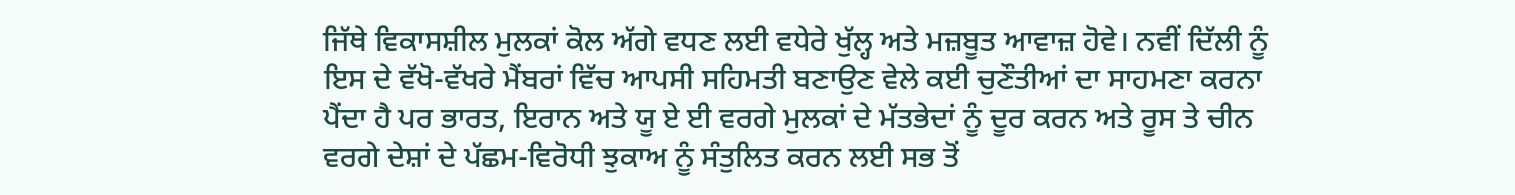ਜਿੱਥੇ ਵਿਕਾਸਸ਼ੀਲ ਮੁਲਕਾਂ ਕੋਲ ਅੱਗੇ ਵਧਣ ਲਈ ਵਧੇਰੇ ਖੁੱਲ੍ਹ ਅਤੇ ਮਜ਼ਬੂਤ ਆਵਾਜ਼ ਹੋਵੇ। ਨਵੀਂ ਦਿੱਲੀ ਨੂੰ ਇਸ ਦੇ ਵੱਖੋ-ਵੱਖਰੇ ਮੈਂਬਰਾਂ ਵਿੱਚ ਆਪਸੀ ਸਹਿਮਤੀ ਬਣਾਉਣ ਵੇਲੇ ਕਈ ਚੁਣੌਤੀਆਂ ਦਾ ਸਾਹਮਣਾ ਕਰਨਾ ਪੈਂਦਾ ਹੈ ਪਰ ਭਾਰਤ, ਇਰਾਨ ਅਤੇ ਯੂ ਏ ਈ ਵਰਗੇ ਮੁਲਕਾਂ ਦੇ ਮੱਤਭੇਦਾਂ ਨੂੰ ਦੂਰ ਕਰਨ ਅਤੇ ਰੂਸ ਤੇ ਚੀਨ ਵਰਗੇ ਦੇਸ਼ਾਂ ਦੇ ਪੱਛਮ-ਵਿਰੋਧੀ ਝੁਕਾਅ ਨੂੰ ਸੰਤੁਲਿਤ ਕਰਨ ਲਈ ਸਭ ਤੋਂ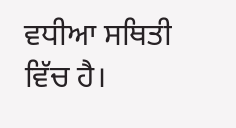ਵਧੀਆ ਸਥਿਤੀ ਵਿੱਚ ਹੈ।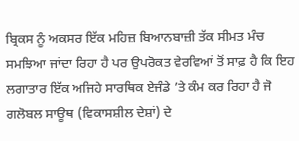ਬ੍ਰਿਕਸ ਨੂੰ ਅਕਸਰ ਇੱਕ ਮਹਿਜ਼ ਬਿਆਨਬਾਜ਼ੀ ਤੱਕ ਸੀਮਤ ਮੰਚ ਸਮਝਿਆ ਜਾਂਦਾ ਰਿਹਾ ਹੈ ਪਰ ਉਪਰੋਕਤ ਵੇਰਵਿਆਂ ਤੋਂ ਸਾਫ਼ ਹੈ ਕਿ ਇਹ ਲਗਾਤਾਰ ਇੱਕ ਅਜਿਹੇ ਸਾਰਥਿਕ ਏਜੰਡੇ ’ਤੇ ਕੰਮ ਕਰ ਰਿਹਾ ਹੈ ਜੋ ਗਲੋਬਲ ਸਾਊਥ (ਵਿਕਾਸਸ਼ੀਲ ਦੇਸ਼ਾਂ) ਦੇ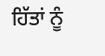ਹਿੱਤਾਂ ਨੂੰ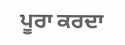ਪੂਰਾ ਕਰਦਾ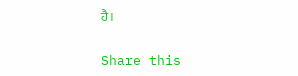ਹੈ।

Share this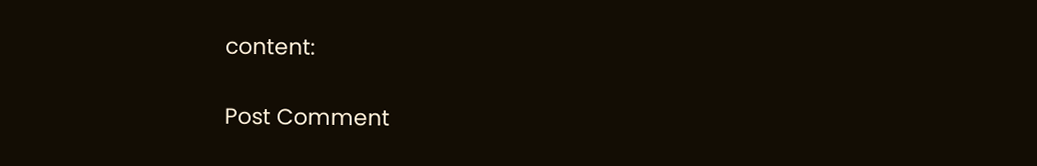content:

Post Comment